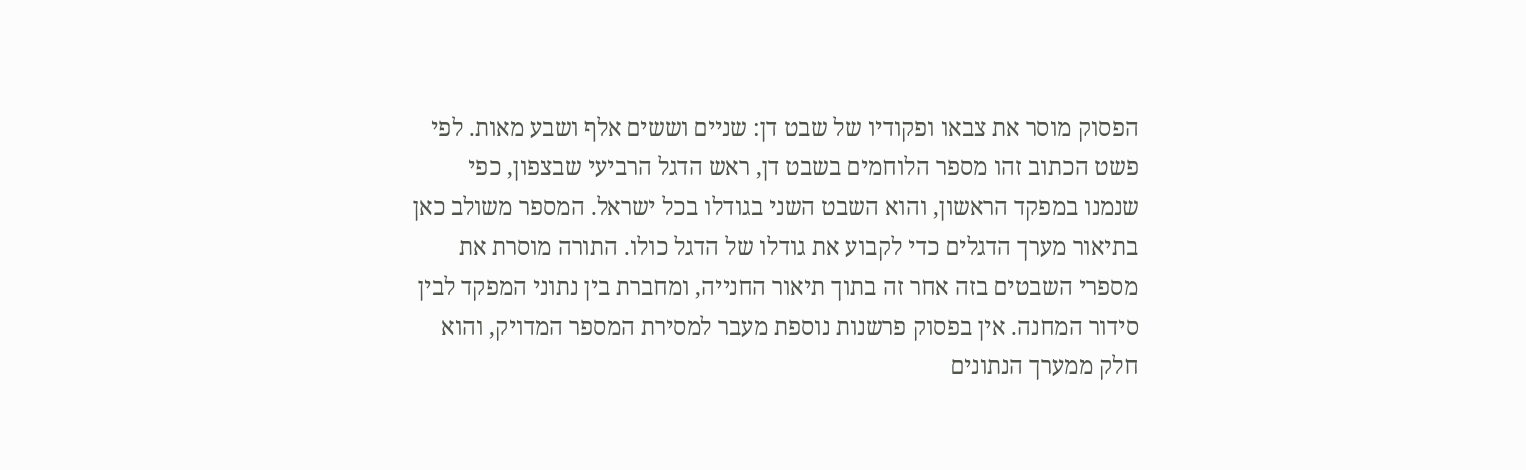הפסוק מוסר את צבאו ופקודיו של שבט דן: שניים וששים אלף ושבע מאות. לפי פשט הכתוב זהו מספר הלוחמים בשבט דן, ראש הדגל הרביעי שבצפון, כפי שנמנו במפקד הראשון, והוא השבט השני בגודלו בכל ישראל. המספר משולב כאן בתיאור מערך הדגלים כדי לקבוע את גודלו של הדגל כולו. התורה מוסרת את מספרי השבטים בזה אחר זה בתוך תיאור החנייה, ומחברת בין נתוני המפקד לבין סידור המחנה. אין בפסוק פרשנות נוספת מעבר למסירת המספר המדויק, והוא חלק ממערך הנתונים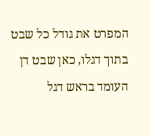המפרט את גודל כל שבט בתוך דגלו, כאן שבט דן העומד בראש דגל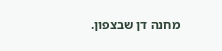מחנה דן שבצפון.